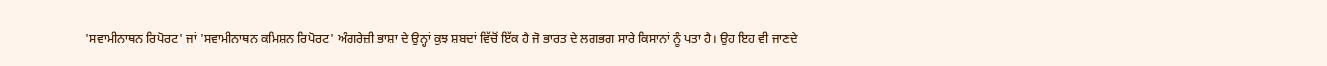'ਸਵਾਮੀਨਾਥਨ ਰਿਪੋਰਟ' ਜਾਂ 'ਸਵਾਮੀਨਾਥਨ ਕਮਿਸ਼ਨ ਰਿਪੋਰਟ' ਅੰਗਰੇਜ਼ੀ ਭਾਸ਼ਾ ਦੇ ਉਨ੍ਹਾਂ ਕੁਝ ਸ਼ਬਦਾਂ ਵਿੱਚੋਂ ਇੱਕ ਹੈ ਜੋ ਭਾਰਤ ਦੇ ਲਗਭਗ ਸਾਰੇ ਕਿਸਾਨਾਂ ਨੂੰ ਪਤਾ ਹੈ। ਉਹ ਇਹ ਵੀ ਜਾਣਦੇ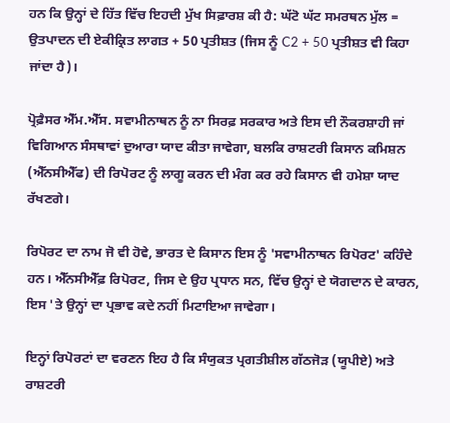ਹਨ ਕਿ ਉਨ੍ਹਾਂ ਦੇ ਹਿੱਤ ਵਿੱਚ ਇਹਦੀ ਮੁੱਖ ਸਿਫ਼ਾਰਸ਼ ਕੀ ਹੈ: ਘੱਟੋ ਘੱਟ ਸਮਰਥਨ ਮੁੱਲ = ਉਤਪਾਦਨ ਦੀ ਏਕੀਕ੍ਰਿਤ ਲਾਗਤ + 50 ਪ੍ਰਤੀਸ਼ਤ (ਜਿਸ ਨੂੰ C2 + 50 ਪ੍ਰਤੀਸ਼ਤ ਵੀ ਕਿਹਾ ਜਾਂਦਾ ਹੈ)।

ਪ੍ਰੋਫ਼ੈਸਰ ਐੱਮ.ਐੱਸ. ਸਵਾਮੀਨਾਥਨ ਨੂੰ ਨਾ ਸਿਰਫ਼ ਸਰਕਾਰ ਅਤੇ ਇਸ ਦੀ ਨੌਕਰਸ਼ਾਹੀ ਜਾਂ ਵਿਗਿਆਨ ਸੰਸਥਾਵਾਂ ਦੁਆਰਾ ਯਾਦ ਕੀਤਾ ਜਾਵੇਗਾ, ਬਲਕਿ ਰਾਸ਼ਟਰੀ ਕਿਸਾਨ ਕਮਿਸ਼ਨ (ਐੱਨਸੀਐੱਫ) ਦੀ ਰਿਪੋਰਟ ਨੂੰ ਲਾਗੂ ਕਰਨ ਦੀ ਮੰਗ ਕਰ ਰਹੇ ਕਿਸਾਨ ਵੀ ਹਮੇਸ਼ਾ ਯਾਦ ਰੱਖਣਗੇ।

ਰਿਪੋਰਟ ਦਾ ਨਾਮ ਜੋ ਵੀ ਹੋਵੇ, ਭਾਰਤ ਦੇ ਕਿਸਾਨ ਇਸ ਨੂੰ 'ਸਵਾਮੀਨਾਥਨ ਰਿਪੋਰਟ' ਕਹਿੰਦੇ ਹਨ। ਐੱਨਸੀਐੱਫ਼ ਰਿਪੋਰਟ, ਜਿਸ ਦੇ ਉਹ ਪ੍ਰਧਾਨ ਸਨ, ਵਿੱਚ ਉਨ੍ਹਾਂ ਦੇ ਯੋਗਦਾਨ ਦੇ ਕਾਰਨ, ਇਸ 'ਤੇ ਉਨ੍ਹਾਂ ਦਾ ਪ੍ਰਭਾਵ ਕਦੇ ਨਹੀਂ ਮਿਟਾਇਆ ਜਾਵੇਗਾ।

ਇਨ੍ਹਾਂ ਰਿਪੋਰਟਾਂ ਦਾ ਵਰਣਨ ਇਹ ਹੈ ਕਿ ਸੰਯੁਕਤ ਪ੍ਰਗਤੀਸ਼ੀਲ ਗੱਠਜੋੜ (ਯੂਪੀਏ) ਅਤੇ ਰਾਸ਼ਟਰੀ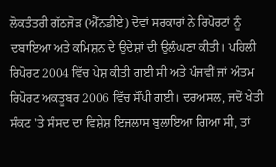ਲੋਕਤੰਤਰੀ ਗੱਠਜੋੜ (ਐੱਨਡੀਏ) ਦੋਵਾਂ ਸਰਕਾਰਾਂ ਨੇ ਰਿਪੋਰਟਾਂ ਨੂੰ ਦਬਾਇਆ ਅਤੇ ਕਮਿਸ਼ਨ ਦੇ ਉਦੇਸ਼ਾਂ ਦੀ ਉਲੰਘਣਾ ਕੀਤੀ। ਪਹਿਲੀ ਰਿਪੋਰਟ 2004 ਵਿੱਚ ਪੇਸ਼ ਕੀਤੀ ਗਈ ਸੀ ਅਤੇ ਪੰਜਵੀਂ ਜਾਂ ਅੰਤਮ ਰਿਪੋਰਟ ਅਕਤੂਬਰ 2006 ਵਿੱਚ ਸੌਂਪੀ ਗਈ। ਦਰਅਸਲ, ਜਦੋਂ ਖੇਤੀ ਸੰਕਟ 'ਤੇ ਸੰਸਦ ਦਾ ਵਿਸ਼ੇਸ਼ ਇਜਲਾਸ ਬੁਲਾਇਆ ਗਿਆ ਸੀ, ਤਾਂ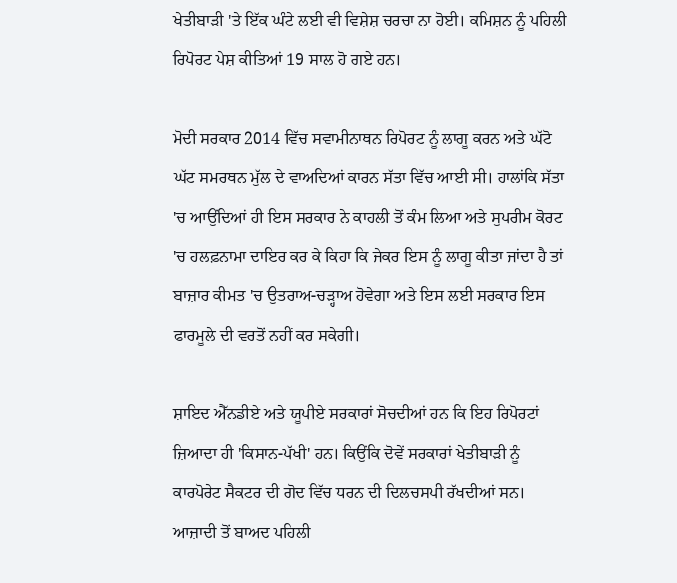ਖੇਤੀਬਾੜੀ 'ਤੇ ਇੱਕ ਘੰਟੇ ਲਈ ਵੀ ਵਿਸ਼ੇਸ਼ ਚਰਚਾ ਨਾ ਹੋਈ। ਕਮਿਸ਼ਨ ਨੂੰ ਪਹਿਲੀ ਰਿਪੋਰਟ ਪੇਸ਼ ਕੀਤਿਆਂ 19 ਸਾਲ ਹੋ ਗਏ ਹਨ।

ਮੋਦੀ ਸਰਕਾਰ 2014 ਵਿੱਚ ਸਵਾਮੀਨਾਥਨ ਰਿਪੋਰਟ ਨੂੰ ਲਾਗੂ ਕਰਨ ਅਤੇ ਘੱਟੋ ਘੱਟ ਸਮਰਥਨ ਮੁੱਲ ਦੇ ਵਾਅਦਿਆਂ ਕਾਰਨ ਸੱਤਾ ਵਿੱਚ ਆਈ ਸੀ। ਹਾਲਾਂਕਿ ਸੱਤਾ 'ਚ ਆਉਂਦਿਆਂ ਹੀ ਇਸ ਸਰਕਾਰ ਨੇ ਕਾਹਲੀ ਤੋਂ ਕੰਮ ਲਿਆ ਅਤੇ ਸੁਪਰੀਮ ਕੋਰਟ 'ਚ ਹਲਫ਼ਨਾਮਾ ਦਾਇਰ ਕਰ ਕੇ ਕਿਹਾ ਕਿ ਜੇਕਰ ਇਸ ਨੂੰ ਲਾਗੂ ਕੀਤਾ ਜਾਂਦਾ ਹੈ ਤਾਂ ਬਾਜ਼ਾਰ ਕੀਮਤ 'ਚ ਉਤਰਾਅ-ਚੜ੍ਹਾਅ ਹੋਵੇਗਾ ਅਤੇ ਇਸ ਲਈ ਸਰਕਾਰ ਇਸ ਫਾਰਮੂਲੇ ਦੀ ਵਰਤੋਂ ਨਹੀਂ ਕਰ ਸਕੇਗੀ।

ਸ਼ਾਇਦ ਐੱਨਡੀਏ ਅਤੇ ਯੂਪੀਏ ਸਰਕਾਰਾਂ ਸੋਚਦੀਆਂ ਹਨ ਕਿ ਇਹ ਰਿਪੋਰਟਾਂ ਜ਼ਿਆਦਾ ਹੀ 'ਕਿਸਾਨ-ਪੱਖੀ' ਹਨ। ਕਿਉਂਕਿ ਦੋਵੇਂ ਸਰਕਾਰਾਂ ਖੇਤੀਬਾੜੀ ਨੂੰ ਕਾਰਪੋਰੇਟ ਸੈਕਟਰ ਦੀ ਗੋਦ ਵਿੱਚ ਧਰਨ ਦੀ ਦਿਲਚਸਪੀ ਰੱਖਦੀਆਂ ਸਨ। ਆਜ਼ਾਦੀ ਤੋਂ ਬਾਅਦ ਪਹਿਲੀ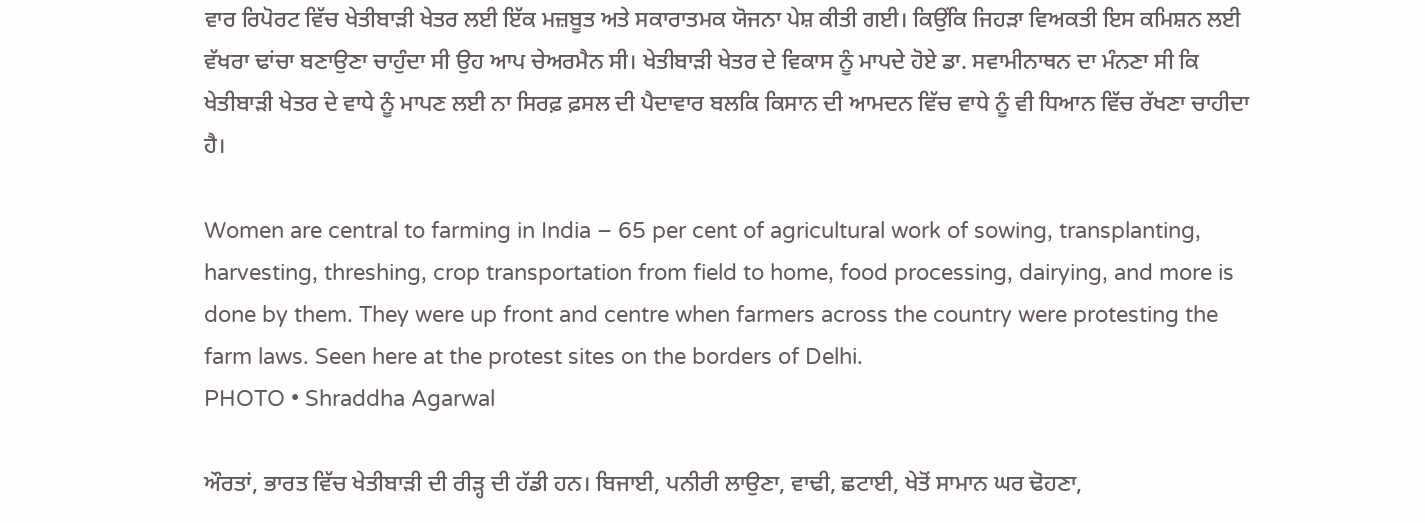ਵਾਰ ਰਿਪੋਰਟ ਵਿੱਚ ਖੇਤੀਬਾੜੀ ਖੇਤਰ ਲਈ ਇੱਕ ਮਜ਼ਬੂਤ ਅਤੇ ਸਕਾਰਾਤਮਕ ਯੋਜਨਾ ਪੇਸ਼ ਕੀਤੀ ਗਈ। ਕਿਉਂਕਿ ਜਿਹੜਾ ਵਿਅਕਤੀ ਇਸ ਕਮਿਸ਼ਨ ਲਈ ਵੱਖਰਾ ਢਾਂਚਾ ਬਣਾਉਣਾ ਚਾਹੁੰਦਾ ਸੀ ਉਹ ਆਪ ਚੇਅਰਮੈਨ ਸੀ। ਖੇਤੀਬਾੜੀ ਖੇਤਰ ਦੇ ਵਿਕਾਸ ਨੂੰ ਮਾਪਦੇ ਹੋਏ ਡਾ. ਸਵਾਮੀਨਾਥਨ ਦਾ ਮੰਨਣਾ ਸੀ ਕਿ ਖੇਤੀਬਾੜੀ ਖੇਤਰ ਦੇ ਵਾਧੇ ਨੂੰ ਮਾਪਣ ਲਈ ਨਾ ਸਿਰਫ਼ ਫ਼ਸਲ ਦੀ ਪੈਦਾਵਾਰ ਬਲਕਿ ਕਿਸਾਨ ਦੀ ਆਮਦਨ ਵਿੱਚ ਵਾਧੇ ਨੂੰ ਵੀ ਧਿਆਨ ਵਿੱਚ ਰੱਖਣਾ ਚਾਹੀਦਾ ਹੈ।

Women are central to farming in India – 65 per cent of agricultural work of sowing, transplanting, harvesting, threshing, crop transportation from field to home, food processing, dairying, and more is done by them. They were up front and centre when farmers across the country were protesting the farm laws. Seen here at the protest sites on the borders of Delhi.
PHOTO • Shraddha Agarwal

ਔਰਤਾਂ, ਭਾਰਤ ਵਿੱਚ ਖੇਤੀਬਾੜੀ ਦੀ ਰੀੜ੍ਹ ਦੀ ਹੱਡੀ ਹਨ। ਬਿਜਾਈ, ਪਨੀਰੀ ਲਾਉਣਾ, ਵਾਢੀ, ਛਟਾਈ, ਖੇਤੋਂ ਸਾਮਾਨ ਘਰ ਢੋਹਣਾ,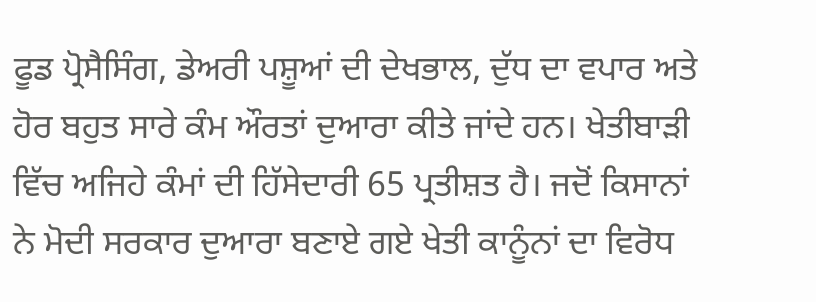ਫੂਡ ਪ੍ਰੋਸੈਸਿੰਗ, ਡੇਅਰੀ ਪਸ਼ੂਆਂ ਦੀ ਦੇਖਭਾਲ, ਦੁੱਧ ਦਾ ਵਪਾਰ ਅਤੇ ਹੋਰ ਬਹੁਤ ਸਾਰੇ ਕੰਮ ਔਰਤਾਂ ਦੁਆਰਾ ਕੀਤੇ ਜਾਂਦੇ ਹਨ। ਖੇਤੀਬਾੜੀ ਵਿੱਚ ਅਜਿਹੇ ਕੰਮਾਂ ਦੀ ਹਿੱਸੇਦਾਰੀ 65 ਪ੍ਰਤੀਸ਼ਤ ਹੈ। ਜਦੋਂ ਕਿਸਾਨਾਂ ਨੇ ਮੋਦੀ ਸਰਕਾਰ ਦੁਆਰਾ ਬਣਾਏ ਗਏ ਖੇਤੀ ਕਾਨੂੰਨਾਂ ਦਾ ਵਿਰੋਧ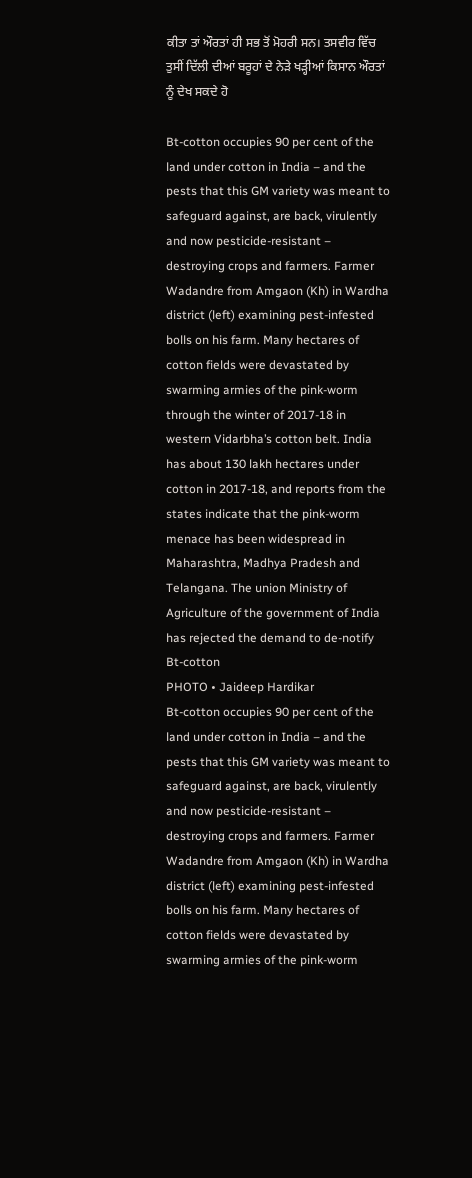ਕੀਤਾ ਤਾਂ ਔਰਤਾਂ ਹੀ ਸਭ ਤੋਂ ਮੋਹਰੀ ਸਨ। ਤਸਵੀਰ ਵਿੱਚ ਤੁਸੀਂ ਦਿੱਲੀ ਦੀਆਂ ਬਰੂਹਾਂ ਦੇ ਨੇੜੇ ਖੜ੍ਹੀਆਂ ਕਿਸਾਨ ਔਰਤਾਂ ਨੂੰ ਦੇਖ ਸਕਦੇ ਹੋ

Bt-cotton occupies 90 per cent of the land under cotton in India – and the pests that this GM variety was meant to safeguard against, are back, virulently and now pesticide-resistant – destroying crops and farmers. Farmer Wadandre from Amgaon (Kh) in Wardha district (left) examining pest-infested bolls on his farm. Many hectares of cotton fields were devastated by swarming armies of the pink-worm through the winter of 2017-18 in western Vidarbha’s cotton belt. India has about 130 lakh hectares under cotton in 2017-18, and reports from the states indicate that the pink-worm menace has been widespread in Maharashtra, Madhya Pradesh and Telangana. The union Ministry of Agriculture of the government of India has rejected the demand to de-notify Bt-cotton
PHOTO • Jaideep Hardikar
Bt-cotton occupies 90 per cent of the land under cotton in India – and the pests that this GM variety was meant to safeguard against, are back, virulently and now pesticide-resistant – destroying crops and farmers. Farmer Wadandre from Amgaon (Kh) in Wardha district (left) examining pest-infested bolls on his farm. Many hectares of cotton fields were devastated by swarming armies of the pink-worm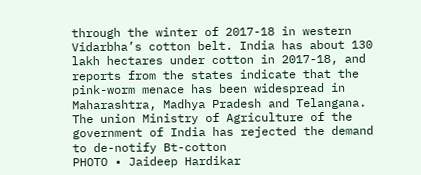through the winter of 2017-18 in western Vidarbha’s cotton belt. India has about 130 lakh hectares under cotton in 2017-18, and reports from the states indicate that the pink-worm menace has been widespread in Maharashtra, Madhya Pradesh and Telangana. The union Ministry of Agriculture of the government of India has rejected the demand to de-notify Bt-cotton
PHOTO • Jaideep Hardikar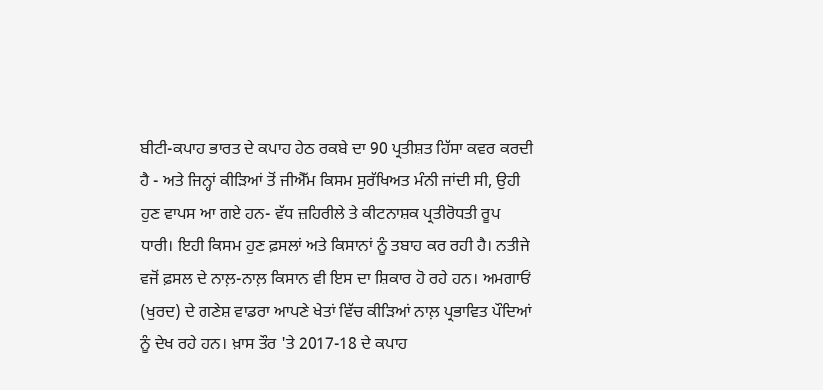ਬੀਟੀ-ਕਪਾਹ ਭਾਰਤ ਦੇ ਕਪਾਹ ਹੇਠ ਰਕਬੇ ਦਾ 90 ਪ੍ਰਤੀਸ਼ਤ ਹਿੱਸਾ ਕਵਰ ਕਰਦੀ ਹੈ - ਅਤੇ ਜਿਨ੍ਹਾਂ ਕੀੜਿਆਂ ਤੋਂ ਜੀਐੱਮ ਕਿਸਮ ਸੁਰੱਖਿਅਤ ਮੰਨੀ ਜਾਂਦੀ ਸੀ, ਉਹੀ ਹੁਣ ਵਾਪਸ ਆ ਗਏ ਹਨ- ਵੱਧ ਜ਼ਹਿਰੀਲੇ ਤੇ ਕੀਟਨਾਸ਼ਕ ਪ੍ਰਤੀਰੋਧਤੀ ਰੂਪ ਧਾਰੀ। ਇਹੀ ਕਿਸਮ ਹੁਣ ਫ਼ਸਲਾਂ ਅਤੇ ਕਿਸਾਨਾਂ ਨੂੰ ਤਬਾਹ ਕਰ ਰਹੀ ਹੈ। ਨਤੀਜੇ ਵਜੋਂ ਫ਼ਸਲ ਦੇ ਨਾਲ਼-ਨਾਲ਼ ਕਿਸਾਨ ਵੀ ਇਸ ਦਾ ਸ਼ਿਕਾਰ ਹੋ ਰਹੇ ਹਨ। ਅਮਗਾਓਂ (ਖੁਰਦ) ਦੇ ਗਣੇਸ਼ ਵਾਡਰਾ ਆਪਣੇ ਖੇਤਾਂ ਵਿੱਚ ਕੀੜਿਆਂ ਨਾਲ਼ ਪ੍ਰਭਾਵਿਤ ਪੌਦਿਆਂ ਨੂੰ ਦੇਖ ਰਹੇ ਹਨ। ਖ਼ਾਸ ਤੌਰ 'ਤੇ 2017-18 ਦੇ ਕਪਾਹ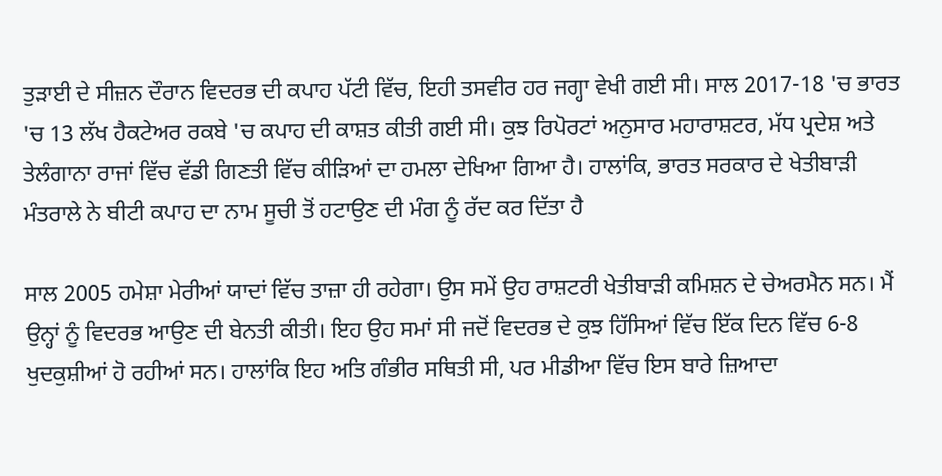ਤੁੜਾਈ ਦੇ ਸੀਜ਼ਨ ਦੌਰਾਨ ਵਿਦਰਭ ਦੀ ਕਪਾਹ ਪੱਟੀ ਵਿੱਚ, ਇਹੀ ਤਸਵੀਰ ਹਰ ਜਗ੍ਹਾ ਵੇਖੀ ਗਈ ਸੀ। ਸਾਲ 2017-18 'ਚ ਭਾਰਤ 'ਚ 13 ਲੱਖ ਹੈਕਟੇਅਰ ਰਕਬੇ 'ਚ ਕਪਾਹ ਦੀ ਕਾਸ਼ਤ ਕੀਤੀ ਗਈ ਸੀ। ਕੁਝ ਰਿਪੋਰਟਾਂ ਅਨੁਸਾਰ ਮਹਾਰਾਸ਼ਟਰ, ਮੱਧ ਪ੍ਰਦੇਸ਼ ਅਤੇ ਤੇਲੰਗਾਨਾ ਰਾਜਾਂ ਵਿੱਚ ਵੱਡੀ ਗਿਣਤੀ ਵਿੱਚ ਕੀੜਿਆਂ ਦਾ ਹਮਲਾ ਦੇਖਿਆ ਗਿਆ ਹੈ। ਹਾਲਾਂਕਿ, ਭਾਰਤ ਸਰਕਾਰ ਦੇ ਖੇਤੀਬਾੜੀ ਮੰਤਰਾਲੇ ਨੇ ਬੀਟੀ ਕਪਾਹ ਦਾ ਨਾਮ ਸੂਚੀ ਤੋਂ ਹਟਾਉਣ ਦੀ ਮੰਗ ਨੂੰ ਰੱਦ ਕਰ ਦਿੱਤਾ ਹੈ

ਸਾਲ 2005 ਹਮੇਸ਼ਾ ਮੇਰੀਆਂ ਯਾਦਾਂ ਵਿੱਚ ਤਾਜ਼ਾ ਹੀ ਰਹੇਗਾ। ਉਸ ਸਮੇਂ ਉਹ ਰਾਸ਼ਟਰੀ ਖੇਤੀਬਾੜੀ ਕਮਿਸ਼ਨ ਦੇ ਚੇਅਰਮੈਨ ਸਨ। ਮੈਂ ਉਨ੍ਹਾਂ ਨੂੰ ਵਿਦਰਭ ਆਉਣ ਦੀ ਬੇਨਤੀ ਕੀਤੀ। ਇਹ ਉਹ ਸਮਾਂ ਸੀ ਜਦੋਂ ਵਿਦਰਭ ਦੇ ਕੁਝ ਹਿੱਸਿਆਂ ਵਿੱਚ ਇੱਕ ਦਿਨ ਵਿੱਚ 6-8 ਖੁਦਕੁਸ਼ੀਆਂ ਹੋ ਰਹੀਆਂ ਸਨ। ਹਾਲਾਂਕਿ ਇਹ ਅਤਿ ਗੰਭੀਰ ਸਥਿਤੀ ਸੀ, ਪਰ ਮੀਡੀਆ ਵਿੱਚ ਇਸ ਬਾਰੇ ਜ਼ਿਆਦਾ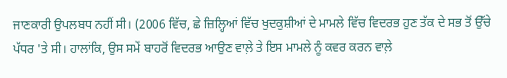ਜਾਣਕਾਰੀ ਉਪਲਬਧ ਨਹੀਂ ਸੀ। (2006 ਵਿੱਚ, ਛੇ ਜ਼ਿਲ੍ਹਿਆਂ ਵਿੱਚ ਖੁਦਕੁਸ਼ੀਆਂ ਦੇ ਮਾਮਲੇ ਵਿੱਚ ਵਿਦਰਭ ਹੁਣ ਤੱਕ ਦੇ ਸਭ ਤੋਂ ਉੱਚੇ ਪੱਧਰ 'ਤੇ ਸੀ। ਹਾਲਾਂਕਿ, ਉਸ ਸਮੇਂ ਬਾਹਰੋਂ ਵਿਦਰਭ ਆਉਣ ਵਾਲ਼ੇ ਤੇ ਇਸ ਮਾਮਲੇ ਨੂੰ ਕਵਰ ਕਰਨ ਵਾਲ਼ੇ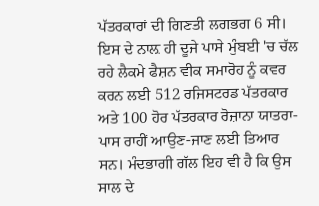ਪੱਤਰਕਾਰਾਂ ਦੀ ਗਿਣਤੀ ਲਗਭਗ 6 ਸੀ। ਇਸ ਦੇ ਨਾਲ਼ ਹੀ ਦੂਜੇ ਪਾਸੇ ਮੁੰਬਈ 'ਚ ਚੱਲ ਰਹੇ ਲੈਕਮੇ ਫੈਸ਼ਨ ਵੀਕ ਸਮਾਰੋਹ ਨੂੰ ਕਵਰ ਕਰਨ ਲਈ 512 ਰਜਿਸਟਰਡ ਪੱਤਰਕਾਰ ਅਤੇ 100 ਹੋਰ ਪੱਤਰਕਾਰ ਰੋਜ਼ਾਨਾ ਯਾਤਰਾ-ਪਾਸ ਰਾਹੀਂ ਆਉਣ-ਜਾਣ ਲਈ ਤਿਆਰ ਸਨ। ਮੰਦਭਾਗੀ ਗੱਲ ਇਹ ਵੀ ਹੈ ਕਿ ਉਸ ਸਾਲ ਦੇ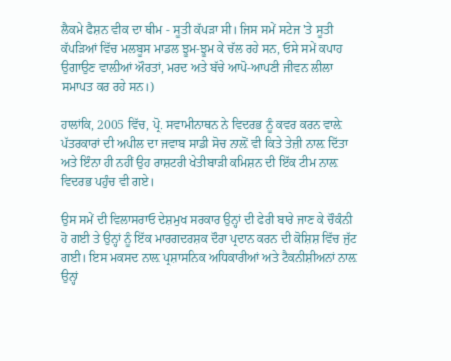ਲੈਕਮੇ ਫੈਸ਼ਨ ਵੀਕ ਦਾ ਥੀਮ - ਸੂਤੀ ਕੱਪੜਾ ਸੀ। ਜਿਸ ਸਮੇਂ ਸਟੇਜ 'ਤੇ ਸੂਤੀ ਕੱਪੜਿਆਂ ਵਿੱਚ ਮਲਬੂਸ ਮਾਡਲ ਝੂਮ-ਝੂਮ ਕੇ ਚੱਲ ਰਹੇ ਸਨ, ਓਸੇ ਸਮੇਂ ਕਪਾਹ ਉਗਾਉਣ ਵਾਲ਼ੀਆਂ ਔਰਤਾਂ, ਮਰਦ ਅਤੇ ਬੱਚੇ ਆਪੋ-ਆਪਣੀ ਜੀਵਨ ਲੀਲਾ ਸਮਾਪਤ ਕਰ ਰਹੇ ਸਨ।)

ਹਾਲਾਂਕਿ, 2005 ਵਿੱਚ, ਪ੍ਰੋ. ਸਵਾਮੀਨਾਥਨ ਨੇ ਵਿਦਰਭ ਨੂੰ ਕਵਰ ਕਰਨ ਵਾਲ਼ੇ ਪੱਤਰਕਾਰਾਂ ਦੀ ਅਪੀਲ ਦਾ ਜਵਾਬ ਸਾਡੀ ਸੋਚ ਨਾਲ਼ੋਂ ਵੀ ਕਿਤੇ ਤੇਜ਼ੀ ਨਾਲ਼ ਦਿੱਤਾ ਅਤੇ ਇੰਨਾ ਹੀ ਨਹੀਂ ਉਹ ਰਾਸ਼ਟਰੀ ਖੇਤੀਬਾੜੀ ਕਮਿਸ਼ਨ ਦੀ ਇੱਕ ਟੀਮ ਨਾਲ਼ ਵਿਦਰਭ ਪਹੁੰਚ ਵੀ ਗਏ।

ਉਸ ਸਮੇਂ ਦੀ ਵਿਲਾਸਰਾਓ ਦੇਸ਼ਮੁਖ ਸਰਕਾਰ ਉਨ੍ਹਾਂ ਦੀ ਫੇਰੀ ਬਾਰੇ ਜਾਣ ਕੇ ਚੌਕੰਨੀ ਹੋ ਗਈ ਤੇ ਉਨ੍ਹਾਂ ਨੂੰ ਇੱਕ ਮਾਰਗਦਰਸ਼ਕ ਦੌਰਾ ਪ੍ਰਦਾਨ ਕਰਨ ਦੀ ਕੋਸ਼ਿਸ਼ ਵਿੱਚ ਜੁੱਟ ਗਈ। ਇਸ ਮਕਸਦ ਨਾਲ਼ ਪ੍ਰਸ਼ਾਸਨਿਕ ਅਧਿਕਾਰੀਆਂ ਅਤੇ ਟੈਕਨੀਸ਼ੀਅਨਾਂ ਨਾਲ਼ ਉਨ੍ਹਾਂ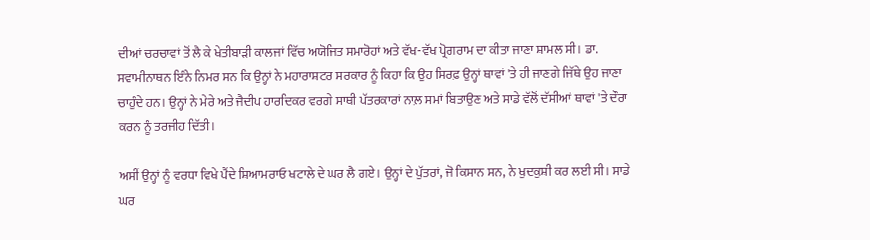ਦੀਆਂ ਚਰਚਾਵਾਂ ਤੋਂ ਲੈ ਕੇ ਖੇਤੀਬਾੜੀ ਕਾਲਜਾਂ ਵਿੱਚ ਅਯੋਜਿਤ ਸਮਾਰੋਹਾਂ ਅਤੇ ਵੱਖ-ਵੱਖ ਪ੍ਰੋਗਰਾਮ ਦਾ ਕੀਤਾ ਜਾਣਾ ਸ਼ਾਮਲ ਸੀ। ਡਾ. ਸਵਾਮੀਨਾਥਨ ਇੰਨੇ ਨਿਮਰ ਸਨ ਕਿ ਉਨ੍ਹਾਂ ਨੇ ਮਹਾਰਾਸ਼ਟਰ ਸਰਕਾਰ ਨੂੰ ਕਿਹਾ ਕਿ ਉਹ ਸਿਰਫ਼ ਉਨ੍ਹਾਂ ਥਾਵਾਂ 'ਤੇ ਹੀ ਜਾਣਗੇ ਜਿੱਥੇ ਉਹ ਜਾਣਾ ਚਾਹੁੰਦੇ ਹਨ। ਉਨ੍ਹਾਂ ਨੇ ਮੇਰੇ ਅਤੇ ਜੈਦੀਪ ਹਾਰਦਿਕਰ ਵਰਗੇ ਸਾਥੀ ਪੱਤਰਕਾਰਾਂ ਨਾਲ਼ ਸਮਾਂ ਬਿਤਾਉਣ ਅਤੇ ਸਾਡੇ ਵੱਲੋਂ ਦੱਸੀਆਂ ਥਾਵਾਂ 'ਤੇ ਦੌਰਾ ਕਰਨ ਨੂੰ ਤਰਜੀਹ ਦਿੱਤੀ।

ਅਸੀਂ ਉਨ੍ਹਾਂ ਨੂੰ ਵਰਧਾ ਵਿਖੇ ਪੈਂਦੇ ਸ਼ਿਆਮਰਾਓ ਖਟਾਲੇ ਦੇ ਘਰ ਲੈ ਗਏ। ਉਨ੍ਹਾਂ ਦੇ ਪੁੱਤਰਾਂ, ਜੋ ਕਿਸਾਨ ਸਨ, ਨੇ ਖੁਦਕੁਸ਼ੀ ਕਰ ਲਈ ਸੀ। ਸਾਡੇ ਘਰ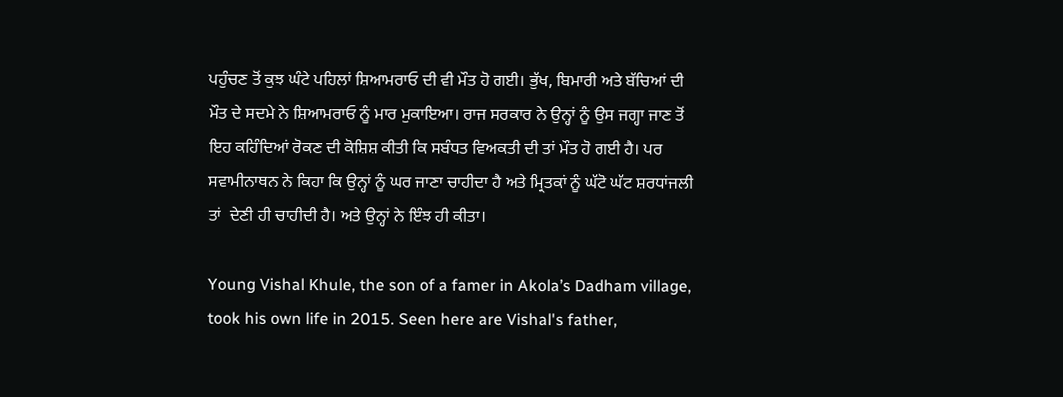ਪਹੁੰਚਣ ਤੋਂ ਕੁਝ ਘੰਟੇ ਪਹਿਲਾਂ ਸ਼ਿਆਮਰਾਓ ਦੀ ਵੀ ਮੌਤ ਹੋ ਗਈ। ਭੁੱਖ, ਬਿਮਾਰੀ ਅਤੇ ਬੱਚਿਆਂ ਦੀ ਮੌਤ ਦੇ ਸਦਮੇ ਨੇ ਸ਼ਿਆਮਰਾਓ ਨੂੰ ਮਾਰ ਮੁਕਾਇਆ। ਰਾਜ ਸਰਕਾਰ ਨੇ ਉਨ੍ਹਾਂ ਨੂੰ ਉਸ ਜਗ੍ਹਾ ਜਾਣ ਤੋਂ ਇਹ ਕਹਿੰਦਿਆਂ ਰੋਕਣ ਦੀ ਕੋਸ਼ਿਸ਼ ਕੀਤੀ ਕਿ ਸਬੰਧਤ ਵਿਅਕਤੀ ਦੀ ਤਾਂ ਮੌਤ ਹੋ ਗਈ ਹੈ। ਪਰ ਸਵਾਮੀਨਾਥਨ ਨੇ ਕਿਹਾ ਕਿ ਉਨ੍ਹਾਂ ਨੂੰ ਘਰ ਜਾਣਾ ਚਾਹੀਦਾ ਹੈ ਅਤੇ ਮ੍ਰਿਤਕਾਂ ਨੂੰ ਘੱਟੋ ਘੱਟ ਸ਼ਰਧਾਂਜਲੀ ਤਾਂ  ਦੇਣੀ ਹੀ ਚਾਹੀਦੀ ਹੈ। ਅਤੇ ਉਨ੍ਹਾਂ ਨੇ ਇੰਝ ਹੀ ਕੀਤਾ।

Young Vishal Khule, the son of a famer in Akola’s Dadham village, took his own life in 2015. Seen here are Vishal's father,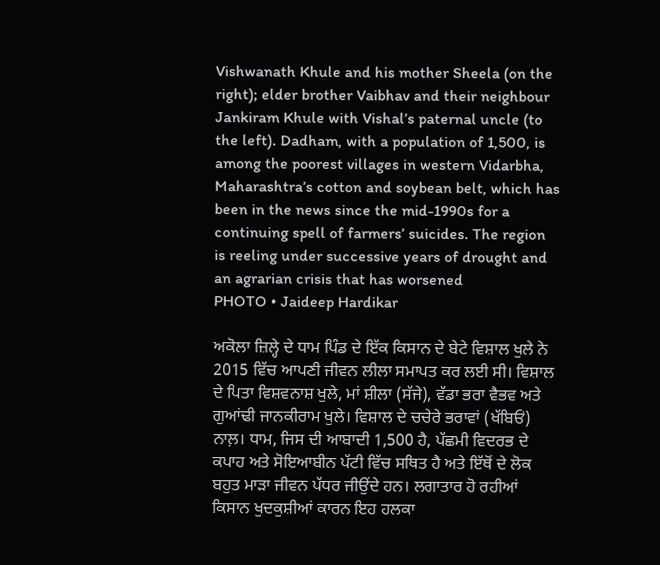Vishwanath Khule and his mother Sheela (on the right); elder brother Vaibhav and their neighbour Jankiram Khule with Vishal’s paternal uncle (to the left). Dadham, with a population of 1,500, is among the poorest villages in western Vidarbha, Maharashtra’s cotton and soybean belt, which has been in the news since the mid-1990s for a continuing spell of farmers’ suicides. The region is reeling under successive years of drought and an agrarian crisis that has worsened
PHOTO • Jaideep Hardikar

ਅਕੋਲਾ ਜ਼ਿਲ੍ਹੇ ਦੇ ਧਾਮ ਪਿੰਡ ਦੇ ਇੱਕ ਕਿਸਾਨ ਦੇ ਬੇਟੇ ਵਿਸ਼ਾਲ ਖੁਲੇ ਨੇ 2015 ਵਿੱਚ ਆਪਣੀ ਜੀਵਨ ਲੀਲਾ ਸਮਾਪਤ ਕਰ ਲਈ ਸੀ। ਵਿਸ਼ਾਲ ਦੇ ਪਿਤਾ ਵਿਸ਼ਵਨਾਸ਼ ਖੁਲੇ, ਮਾਂ ਸ਼ੀਲਾ (ਸੱਜੇ), ਵੱਡਾ ਭਰਾ ਵੈਭਵ ਅਤੇ ਗੁਆਂਢੀ ਜਾਨਕੀਰਾਮ ਖੁਲੇ। ਵਿਸ਼ਾਲ ਦੇ ਚਚੇਰੇ ਭਰਾਵਾਂ (ਖੱਬਿਓਂ) ਨਾਲ਼। ਧਾਮ, ਜਿਸ ਦੀ ਆਬਾਦੀ 1,500 ਹੈ, ਪੱਛਮੀ ਵਿਦਰਭ ਦੇ ਕਪਾਹ ਅਤੇ ਸੋਇਆਬੀਨ ਪੱਟੀ ਵਿੱਚ ਸਥਿਤ ਹੈ ਅਤੇ ਇੱਥੋਂ ਦੇ ਲੋਕ ਬਹੁਤ ਮਾੜਾ ਜੀਵਨ ਪੱਧਰ ਜੀਉਂਦੇ ਹਨ। ਲਗਾਤਾਰ ਹੋ ਰਹੀਆਂ ਕਿਸਾਨ ਖੁਦਕੁਸ਼ੀਆਂ ਕਾਰਨ ਇਹ ਹਲਕਾ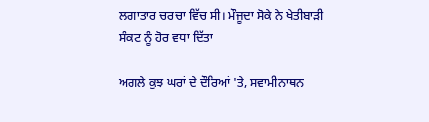ਲਗਾਤਾਰ ਚਰਚਾ ਵਿੱਚ ਸੀ। ਮੌਜੂਦਾ ਸੋਕੇ ਨੇ ਖੇਤੀਬਾੜੀ ਸੰਕਟ ਨੂੰ ਹੋਰ ਵਧਾ ਦਿੱਤਾ

ਅਗਲੇ ਕੁਝ ਘਰਾਂ ਦੇ ਦੌਰਿਆਂ 'ਤੇ, ਸਵਾਮੀਨਾਥਨ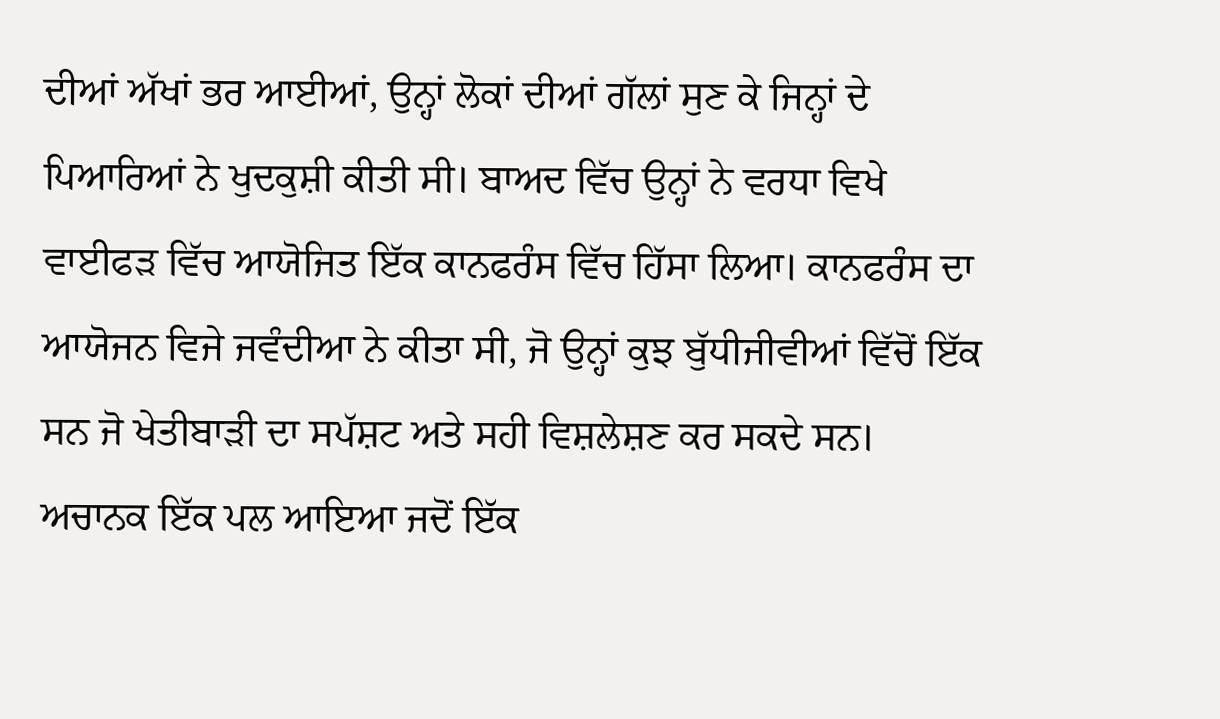ਦੀਆਂ ਅੱਖਾਂ ਭਰ ਆਈਆਂ, ਉਨ੍ਹਾਂ ਲੋਕਾਂ ਦੀਆਂ ਗੱਲਾਂ ਸੁਣ ਕੇ ਜਿਨ੍ਹਾਂ ਦੇ ਪਿਆਰਿਆਂ ਨੇ ਖੁਦਕੁਸ਼ੀ ਕੀਤੀ ਸੀ। ਬਾਅਦ ਵਿੱਚ ਉਨ੍ਹਾਂ ਨੇ ਵਰਧਾ ਵਿਖੇ ਵਾਈਫੜ ਵਿੱਚ ਆਯੋਜਿਤ ਇੱਕ ਕਾਨਫਰੰਸ ਵਿੱਚ ਹਿੱਸਾ ਲਿਆ। ਕਾਨਫਰੰਸ ਦਾ ਆਯੋਜਨ ਵਿਜੇ ਜਵੰਦੀਆ ਨੇ ਕੀਤਾ ਸੀ, ਜੋ ਉਨ੍ਹਾਂ ਕੁਝ ਬੁੱਧੀਜੀਵੀਆਂ ਵਿੱਚੋਂ ਇੱਕ ਸਨ ਜੋ ਖੇਤੀਬਾੜੀ ਦਾ ਸਪੱਸ਼ਟ ਅਤੇ ਸਹੀ ਵਿਸ਼ਲੇਸ਼ਣ ਕਰ ਸਕਦੇ ਸਨ। ਅਚਾਨਕ ਇੱਕ ਪਲ ਆਇਆ ਜਦੋਂ ਇੱਕ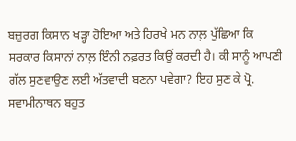ਬਜ਼ੁਰਗ ਕਿਸਾਨ ਖੜ੍ਹਾ ਹੋਇਆ ਅਤੇ ਹਿਰਖੇ ਮਨ ਨਾਲ਼ ਪੁੱਛਿਆ ਕਿ ਸਰਕਾਰ ਕਿਸਾਨਾਂ ਨਾਲ਼ ਇੰਨੀ ਨਫ਼ਰਤ ਕਿਉਂ ਕਰਦੀ ਹੈ। ਕੀ ਸਾਨੂੰ ਆਪਣੀ ਗੱਲ ਸੁਣਵਾਉਣ ਲਈ ਅੱਤਵਾਦੀ ਬਣਨਾ ਪਵੇਗਾ? ਇਹ ਸੁਣ ਕੇ ਪ੍ਰੋ. ਸਵਾਮੀਨਾਥਨ ਬਹੁਤ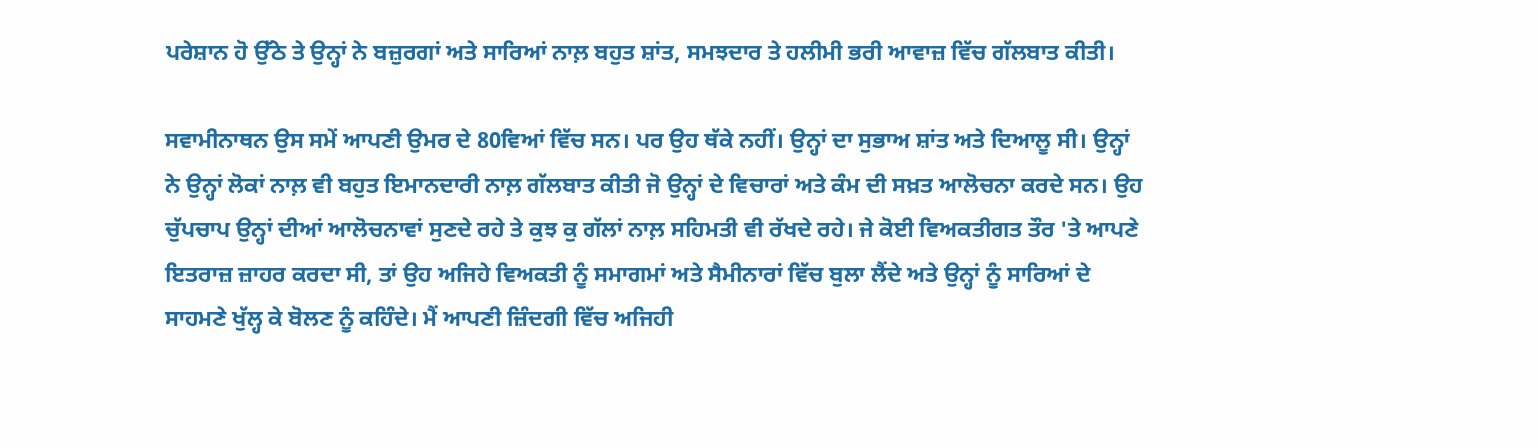ਪਰੇਸ਼ਾਨ ਹੋ ਉੱਠੇ ਤੇ ਉਨ੍ਹਾਂ ਨੇ ਬਜ਼ੁਰਗਾਂ ਅਤੇ ਸਾਰਿਆਂ ਨਾਲ਼ ਬਹੁਤ ਸ਼ਾਂਤ, ਸਮਝਦਾਰ ਤੇ ਹਲੀਮੀ ਭਰੀ ਆਵਾਜ਼ ਵਿੱਚ ਗੱਲਬਾਤ ਕੀਤੀ।

ਸਵਾਮੀਨਾਥਨ ਉਸ ਸਮੇਂ ਆਪਣੀ ਉਮਰ ਦੇ 80ਵਿਆਂ ਵਿੱਚ ਸਨ। ਪਰ ਉਹ ਥੱਕੇ ਨਹੀਂ। ਉਨ੍ਹਾਂ ਦਾ ਸੁਭਾਅ ਸ਼ਾਂਤ ਅਤੇ ਦਿਆਲੂ ਸੀ। ਉਨ੍ਹਾਂ ਨੇ ਉਨ੍ਹਾਂ ਲੋਕਾਂ ਨਾਲ਼ ਵੀ ਬਹੁਤ ਇਮਾਨਦਾਰੀ ਨਾਲ਼ ਗੱਲਬਾਤ ਕੀਤੀ ਜੋ ਉਨ੍ਹਾਂ ਦੇ ਵਿਚਾਰਾਂ ਅਤੇ ਕੰਮ ਦੀ ਸਖ਼ਤ ਆਲੋਚਨਾ ਕਰਦੇ ਸਨ। ਉਹ ਚੁੱਪਚਾਪ ਉਨ੍ਹਾਂ ਦੀਆਂ ਆਲੋਚਨਾਵਾਂ ਸੁਣਦੇ ਰਹੇ ਤੇ ਕੁਝ ਕੁ ਗੱਲਾਂ ਨਾਲ਼ ਸਹਿਮਤੀ ਵੀ ਰੱਖਦੇ ਰਹੇ। ਜੇ ਕੋਈ ਵਿਅਕਤੀਗਤ ਤੌਰ 'ਤੇ ਆਪਣੇ ਇਤਰਾਜ਼ ਜ਼ਾਹਰ ਕਰਦਾ ਸੀ, ਤਾਂ ਉਹ ਅਜਿਹੇ ਵਿਅਕਤੀ ਨੂੰ ਸਮਾਗਮਾਂ ਅਤੇ ਸੈਮੀਨਾਰਾਂ ਵਿੱਚ ਬੁਲਾ ਲੈਂਦੇ ਅਤੇ ਉਨ੍ਹਾਂ ਨੂੰ ਸਾਰਿਆਂ ਦੇ ਸਾਹਮਣੇ ਖੁੱਲ੍ਹ ਕੇ ਬੋਲਣ ਨੂੰ ਕਹਿੰਦੇ। ਮੈਂ ਆਪਣੀ ਜ਼ਿੰਦਗੀ ਵਿੱਚ ਅਜਿਹੀ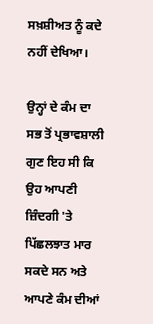ਸਖ਼ਸ਼ੀਅਤ ਨੂੰ ਕਦੇ ਨਹੀਂ ਦੇਖਿਆ।

ਉਨ੍ਹਾਂ ਦੇ ਕੰਮ ਦਾ ਸਭ ਤੋਂ ਪ੍ਰਭਾਵਸ਼ਾਲੀ ਗੁਣ ਇਹ ਸੀ ਕਿ ਉਹ ਆਪਣੀ ਜ਼ਿੰਦਗੀ 'ਤੇ ਪਿੱਛਲਝਾਤ ਮਾਰ ਸਕਦੇ ਸਨ ਅਤੇ ਆਪਣੇ ਕੰਮ ਦੀਆਂ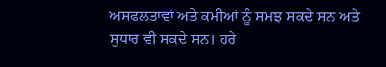ਅਸਫਲਤਾਵਾਂ ਅਤੇ ਕਮੀਆਂ ਨੂੰ ਸਮਝ ਸਕਦੇ ਸਨ ਅਤੇ ਸੁਧਾਰ ਵੀ ਸਕਦੇ ਸਨ। ਹਰੇ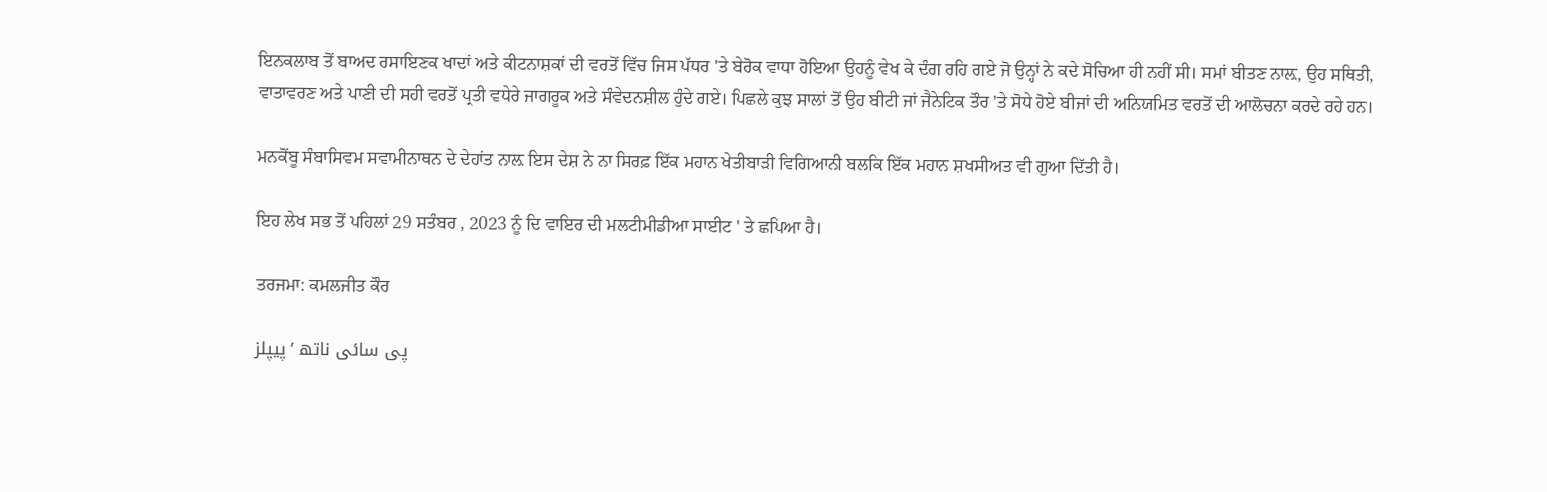ਇਨਕਲਾਬ ਤੋਂ ਬਾਅਦ ਰਸਾਇਣਕ ਖਾਦਾਂ ਅਤੇ ਕੀਟਨਾਸ਼ਕਾਂ ਦੀ ਵਰਤੋਂ ਵਿੱਚ ਜਿਸ ਪੱਧਰ 'ਤੇ ਬੇਰੋਕ ਵਾਧਾ ਹੋਇਆ ਉਹਨੂੰ ਵੇਖ ਕੇ ਦੰਗ ਰਹਿ ਗਏ ਜੋ ਉਨ੍ਹਾਂ ਨੇ ਕਦੇ ਸੋਚਿਆ ਹੀ ਨਹੀਂ ਸੀ। ਸਮਾਂ ਬੀਤਣ ਨਾਲ਼, ਉਹ ਸਥਿਤੀ, ਵਾਤਾਵਰਣ ਅਤੇ ਪਾਣੀ ਦੀ ਸਹੀ ਵਰਤੋਂ ਪ੍ਰਤੀ ਵਧੇਰੇ ਜਾਗਰੂਕ ਅਤੇ ਸੰਵੇਦਨਸ਼ੀਲ ਹੁੰਦੇ ਗਏ। ਪਿਛਲੇ ਕੁਝ ਸਾਲਾਂ ਤੋਂ ਉਹ ਬੀਟੀ ਜਾਂ ਜੈਨੇਟਿਕ ਤੌਰ 'ਤੇ ਸੋਧੇ ਹੋਏ ਬੀਜਾਂ ਦੀ ਅਨਿਯਮਿਤ ਵਰਤੋਂ ਦੀ ਆਲੋਚਨਾ ਕਰਦੇ ਰਹੇ ਹਨ।

ਮਨਕੋਂਬੂ ਸੰਬਾਸਿਵਮ ਸਵਾਮੀਨਾਥਨ ਦੇ ਦੇਹਾਂਤ ਨਾਲ਼ ਇਸ ਦੇਸ਼ ਨੇ ਨਾ ਸਿਰਫ਼ ਇੱਕ ਮਹਾਨ ਖੇਤੀਬਾੜੀ ਵਿਗਿਆਨੀ ਬਲਕਿ ਇੱਕ ਮਹਾਨ ਸ਼ਖਸੀਅਤ ਵੀ ਗੁਆ ਦਿੱਤੀ ਹੈ।

ਇਹ ਲੇਖ ਸਭ ਤੋਂ ਪਹਿਲਾਂ 29 ਸਤੰਬਰ , 2023 ਨੂੰ ਦਿ ਵਾਇਰ ਦੀ ਮਲਟੀਮੀਡੀਆ ਸਾਈਟ ' ਤੇ ਛਪਿਆ ਹੈ।

ਤਰਜਮਾ: ਕਮਲਜੀਤ ਕੌਰ

پی سائی ناتھ ’پیپلز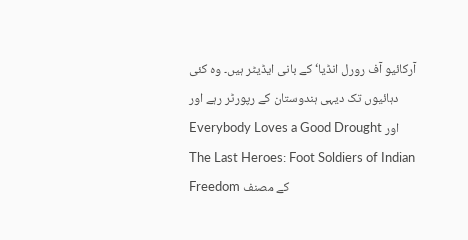آرکائیو آف رورل انڈیا‘ کے بانی ایڈیٹر ہیں۔ وہ کئی دہائیوں تک دیہی ہندوستان کے رپورٹر رہے اور Everybody Loves a Good Drought اور The Last Heroes: Foot Soldiers of Indian Freedom کے مصنف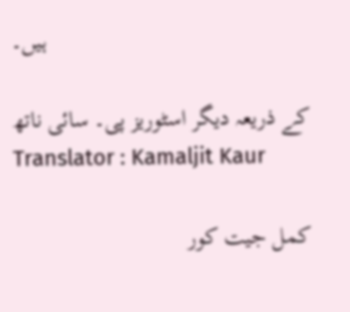ہیں۔

کے ذریعہ دیگر اسٹوریز پی۔ سائی ناتھ
Translator : Kamaljit Kaur

کمل جیت کور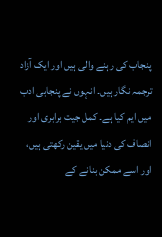پنجاب کی رہنے والی ہیں اور ایک آزاد ترجمہ نگار ہیں۔ انہوں نے پنجابی ادب میں ایم کیا ہے۔ کمل جیت برابری اور انصاف کی دنیا میں یقین رکھتی ہیں، اور اسے ممکن بنانے کے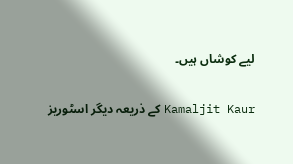لیے کوشاں ہیں۔

کے ذریعہ دیگر اسٹوریز Kamaljit Kaur